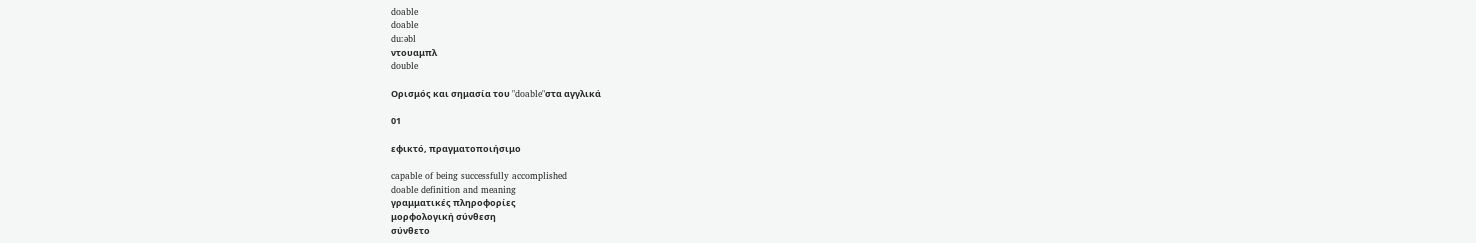doable
doable
du:əbl
ντουαμπλ
double

Ορισμός και σημασία του "doable"στα αγγλικά

01

εφικτό, πραγματοποιήσιμο

capable of being successfully accomplished
doable definition and meaning
γραμματικές πληροφορίες
μορφολογική σύνθεση
σύνθετο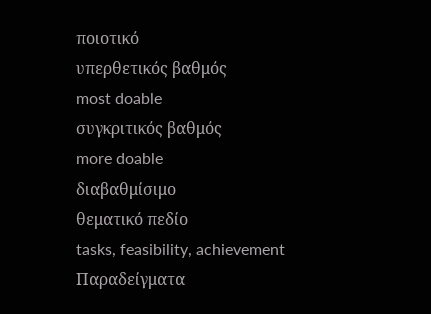ποιοτικό
υπερθετικός βαθμός
most doable
συγκριτικός βαθμός
more doable
διαβαθμίσιμο
θεματικό πεδίο
tasks, feasibility, achievement
Παραδείγματα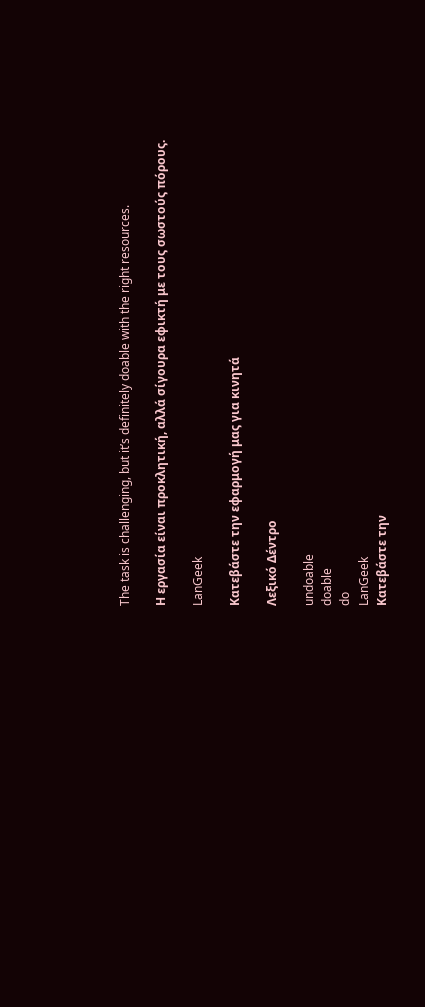The task is challenging, but it’s definitely doable with the right resources.

Η εργασία είναι προκλητική, αλλά σίγουρα εφικτή με τους σωστούς πόρους.

LanGeek

Κατεβάστε την εφαρμογή μας για κινητά

Λεξικό Δέντρο

undoable
doable
do
LanGeek
Κατεβάστε την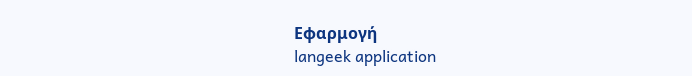Εφαρμογή
langeek application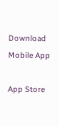Download Mobile App

App Store